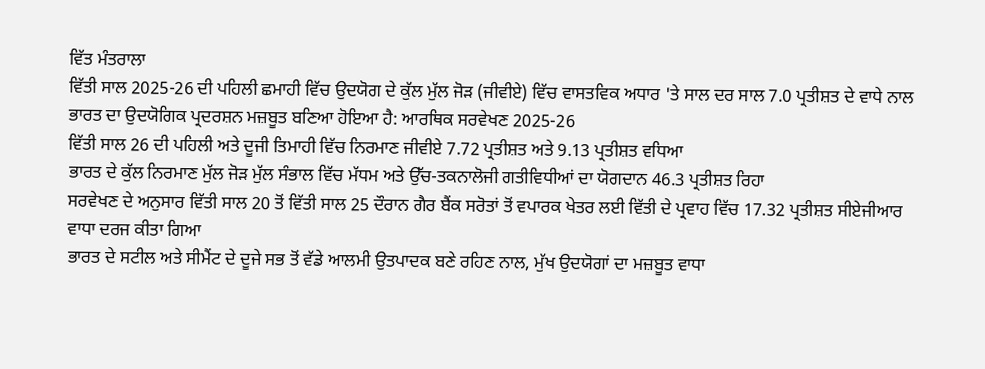ਵਿੱਤ ਮੰਤਰਾਲਾ
ਵਿੱਤੀ ਸਾਲ 2025-26 ਦੀ ਪਹਿਲੀ ਛਮਾਹੀ ਵਿੱਚ ਉਦਯੋਗ ਦੇ ਕੁੱਲ ਮੁੱਲ ਜੋੜ (ਜੀਵੀਏ) ਵਿੱਚ ਵਾਸਤਵਿਕ ਅਧਾਰ 'ਤੇ ਸਾਲ ਦਰ ਸਾਲ 7.0 ਪ੍ਰਤੀਸ਼ਤ ਦੇ ਵਾਧੇ ਨਾਲ ਭਾਰਤ ਦਾ ਉਦਯੋਗਿਕ ਪ੍ਰਦਰਸ਼ਨ ਮਜ਼ਬੂਤ ਬਣਿਆ ਹੋਇਆ ਹੈ: ਆਰਥਿਕ ਸਰਵੇਖਣ 2025-26
ਵਿੱਤੀ ਸਾਲ 26 ਦੀ ਪਹਿਲੀ ਅਤੇ ਦੂਜੀ ਤਿਮਾਹੀ ਵਿੱਚ ਨਿਰਮਾਣ ਜੀਵੀਏ 7.72 ਪ੍ਰਤੀਸ਼ਤ ਅਤੇ 9.13 ਪ੍ਰਤੀਸ਼ਤ ਵਧਿਆ
ਭਾਰਤ ਦੇ ਕੁੱਲ ਨਿਰਮਾਣ ਮੁੱਲ ਜੋੜ ਮੁੱਲ ਸੰਭਾਲ ਵਿੱਚ ਮੱਧਮ ਅਤੇ ਉੱਚ-ਤਕਨਾਲੋਜੀ ਗਤੀਵਿਧੀਆਂ ਦਾ ਯੋਗਦਾਨ 46.3 ਪ੍ਰਤੀਸ਼ਤ ਰਿਹਾ
ਸਰਵੇਖਣ ਦੇ ਅਨੁਸਾਰ ਵਿੱਤੀ ਸਾਲ 20 ਤੋਂ ਵਿੱਤੀ ਸਾਲ 25 ਦੌਰਾਨ ਗੈਰ ਬੈਂਕ ਸਰੋਤਾਂ ਤੋਂ ਵਪਾਰਕ ਖੇਤਰ ਲਈ ਵਿੱਤੀ ਦੇ ਪ੍ਰਵਾਹ ਵਿੱਚ 17.32 ਪ੍ਰਤੀਸ਼ਤ ਸੀਏਜੀਆਰ ਵਾਧਾ ਦਰਜ ਕੀਤਾ ਗਿਆ
ਭਾਰਤ ਦੇ ਸਟੀਲ ਅਤੇ ਸੀਮੈਂਟ ਦੇ ਦੂਜੇ ਸਭ ਤੋਂ ਵੱਡੇ ਆਲਮੀ ਉਤਪਾਦਕ ਬਣੇ ਰਹਿਣ ਨਾਲ, ਮੁੱਖ ਉਦਯੋਗਾਂ ਦਾ ਮਜ਼ਬੂਤ ਵਾਧਾ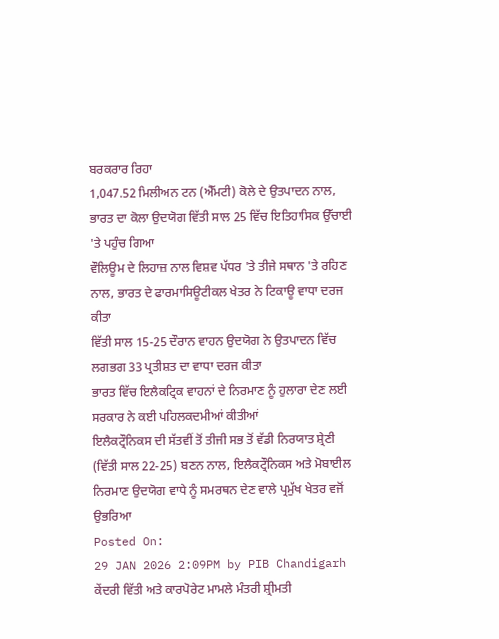ਬਰਕਰਾਰ ਰਿਹਾ
1,047.52 ਮਿਲੀਅਨ ਟਨ (ਐੱਮਟੀ) ਕੋਲੇ ਦੇ ਉਤਪਾਦਨ ਨਾਲ, ਭਾਰਤ ਦਾ ਕੋਲਾ ਉਦਯੋਗ ਵਿੱਤੀ ਸਾਲ 25 ਵਿੱਚ ਇਤਿਹਾਸਿਕ ਉੱਚਾਈ 'ਤੇ ਪਹੁੰਚ ਗਿਆ
ਵੌਲਿਊਮ ਦੇ ਲਿਹਾਜ਼ ਨਾਲ ਵਿਸ਼ਵ ਪੱਧਰ 'ਤੇ ਤੀਜੇ ਸਥਾਨ 'ਤੇ ਰਹਿਣ ਨਾਲ, ਭਾਰਤ ਦੇ ਫਾਰਮਾਸਿਊਟੀਕਲ ਖੇਤਰ ਨੇ ਟਿਕਾਊ ਵਾਧਾ ਦਰਜ ਕੀਤਾ
ਵਿੱਤੀ ਸਾਲ 15-25 ਦੌਰਾਨ ਵਾਹਨ ਉਦਯੋਗ ਨੇ ਉਤਪਾਦਨ ਵਿੱਚ ਲਗਭਗ 33 ਪ੍ਰਤੀਸ਼ਤ ਦਾ ਵਾਧਾ ਦਰਜ ਕੀਤਾ
ਭਾਰਤ ਵਿੱਚ ਇਲੈਕਟ੍ਰਿਕ ਵਾਹਨਾਂ ਦੇ ਨਿਰਮਾਣ ਨੂੰ ਹੁਲਾਰਾ ਦੇਣ ਲਈ ਸਰਕਾਰ ਨੇ ਕਈ ਪਹਿਲਕਦਮੀਆਂ ਕੀਤੀਆਂ
ਇਲੈਕਟ੍ਰੌਨਿਕਸ ਦੀ ਸੱਤਵੀਂ ਤੋਂ ਤੀਜੀ ਸਭ ਤੋਂ ਵੱਡੀ ਨਿਰਯਾਤ ਸ਼੍ਰੇਣੀ (ਵਿੱਤੀ ਸਾਲ 22-25) ਬਣਨ ਨਾਲ, ਇਲੈਕਟ੍ਰੌਨਿਕਸ ਅਤੇ ਮੋਬਾਈਲ ਨਿਰਮਾਣ ਉਦਯੋਗ ਵਾਧੇ ਨੂੰ ਸਮਰਥਨ ਦੇਣ ਵਾਲੇ ਪ੍ਰਮੁੱਖ ਖੇਤਰ ਵਜੋਂ ਉਭਰਿਆ
Posted On:
29 JAN 2026 2:09PM by PIB Chandigarh
ਕੇਂਦਰੀ ਵਿੱਤੀ ਅਤੇ ਕਾਰਪੋਰੇਟ ਮਾਮਲੇ ਮੰਤਰੀ ਸ਼੍ਰੀਮਤੀ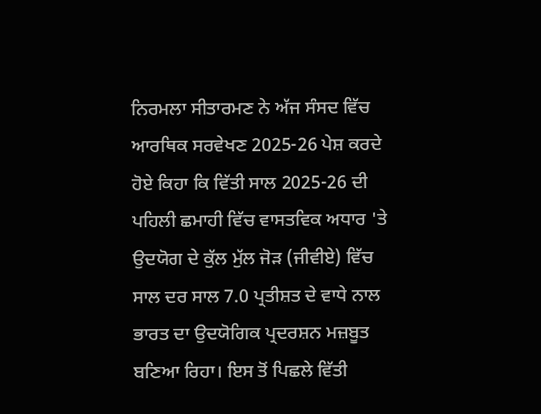ਨਿਰਮਲਾ ਸੀਤਾਰਮਣ ਨੇ ਅੱਜ ਸੰਸਦ ਵਿੱਚ ਆਰਥਿਕ ਸਰਵੇਖਣ 2025-26 ਪੇਸ਼ ਕਰਦੇ ਹੋਏ ਕਿਹਾ ਕਿ ਵਿੱਤੀ ਸਾਲ 2025-26 ਦੀ ਪਹਿਲੀ ਛਮਾਹੀ ਵਿੱਚ ਵਾਸਤਵਿਕ ਅਧਾਰ 'ਤੇ ਉਦਯੋਗ ਦੇ ਕੁੱਲ ਮੁੱਲ ਜੋੜ (ਜੀਵੀਏ) ਵਿੱਚ ਸਾਲ ਦਰ ਸਾਲ 7.0 ਪ੍ਰਤੀਸ਼ਤ ਦੇ ਵਾਧੇ ਨਾਲ ਭਾਰਤ ਦਾ ਉਦਯੋਗਿਕ ਪ੍ਰਦਰਸ਼ਨ ਮਜ਼ਬੂਤ ਬਣਿਆ ਰਿਹਾ। ਇਸ ਤੋਂ ਪਿਛਲੇ ਵਿੱਤੀ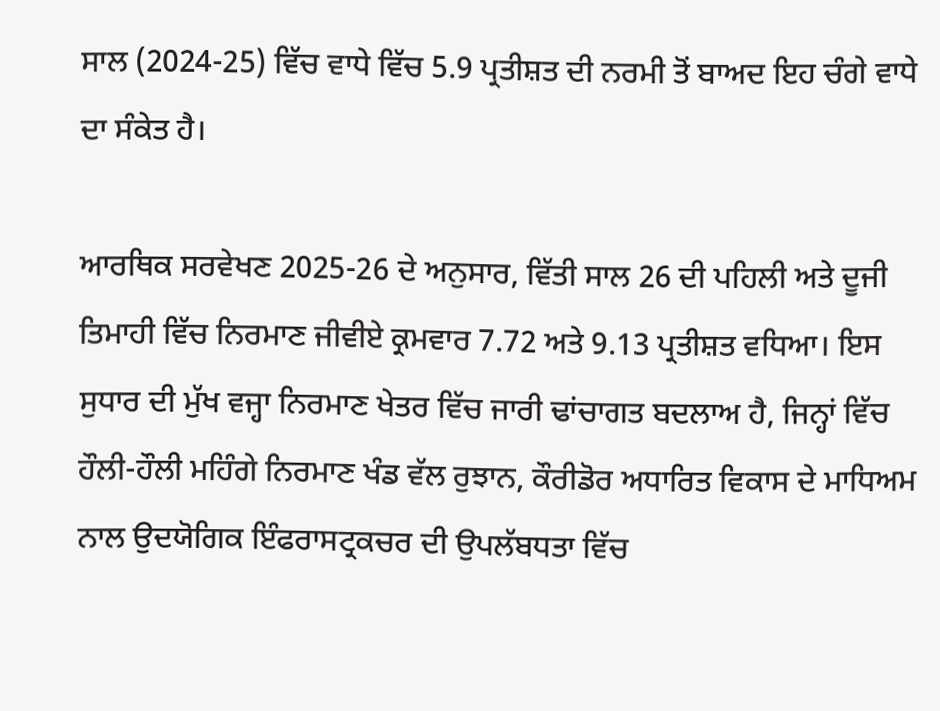ਸਾਲ (2024-25) ਵਿੱਚ ਵਾਧੇ ਵਿੱਚ 5.9 ਪ੍ਰਤੀਸ਼ਤ ਦੀ ਨਰਮੀ ਤੋਂ ਬਾਅਦ ਇਹ ਚੰਗੇ ਵਾਧੇ ਦਾ ਸੰਕੇਤ ਹੈ।

ਆਰਥਿਕ ਸਰਵੇਖਣ 2025-26 ਦੇ ਅਨੁਸਾਰ, ਵਿੱਤੀ ਸਾਲ 26 ਦੀ ਪਹਿਲੀ ਅਤੇ ਦੂਜੀ ਤਿਮਾਹੀ ਵਿੱਚ ਨਿਰਮਾਣ ਜੀਵੀਏ ਕ੍ਰਮਵਾਰ 7.72 ਅਤੇ 9.13 ਪ੍ਰਤੀਸ਼ਤ ਵਧਿਆ। ਇਸ ਸੁਧਾਰ ਦੀ ਮੁੱਖ ਵਜ੍ਹਾ ਨਿਰਮਾਣ ਖੇਤਰ ਵਿੱਚ ਜਾਰੀ ਢਾਂਚਾਗਤ ਬਦਲਾਅ ਹੈ, ਜਿਨ੍ਹਾਂ ਵਿੱਚ ਹੌਲੀ-ਹੌਲੀ ਮਹਿੰਗੇ ਨਿਰਮਾਣ ਖੰਡ ਵੱਲ ਰੁਝਾਨ, ਕੌਰੀਡੋਰ ਅਧਾਰਿਤ ਵਿਕਾਸ ਦੇ ਮਾਧਿਅਮ ਨਾਲ ਉਦਯੋਗਿਕ ਇੰਫਰਾਸਟ੍ਰਕਚਰ ਦੀ ਉਪਲੱਬਧਤਾ ਵਿੱਚ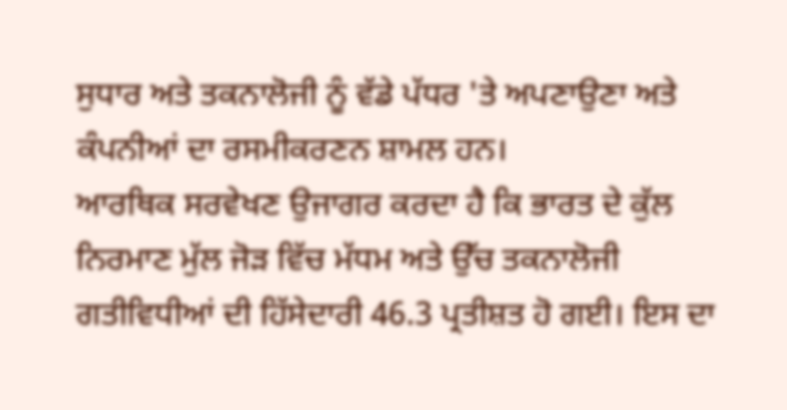ਸੁਧਾਰ ਅਤੇ ਤਕਨਾਲੋਜੀ ਨੂੰ ਵੱਡੇ ਪੱਧਰ 'ਤੇ ਅਪਣਾਉਣਾ ਅਤੇ ਕੰਪਨੀਆਂ ਦਾ ਰਸਮੀਕਰਣਨ ਸ਼ਾਮਲ ਹਨ।
ਆਰਥਿਕ ਸਰਵੇਖਣ ਉਜਾਗਰ ਕਰਦਾ ਹੈ ਕਿ ਭਾਰਤ ਦੇ ਕੁੱਲ ਨਿਰਮਾਣ ਮੁੱਲ ਜੋੜ ਵਿੱਚ ਮੱਧਮ ਅਤੇ ਉੱਚ ਤਕਨਾਲੋਜੀ ਗਤੀਵਿਧੀਆਂ ਦੀ ਹਿੱਸੇਦਾਰੀ 46.3 ਪ੍ਰਤੀਸ਼ਤ ਹੋ ਗਈ। ਇਸ ਦਾ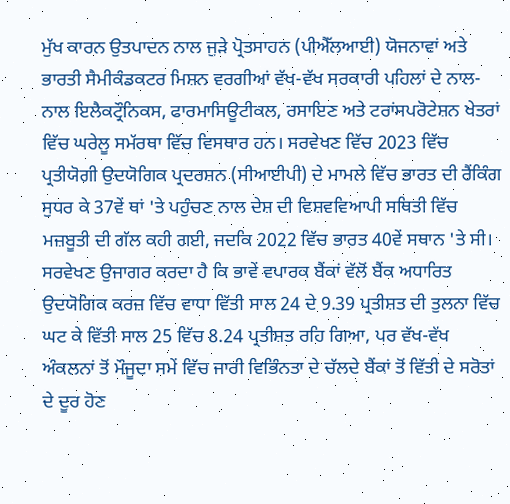ਮੁੱਖ ਕਾਰਨ ਉਤਪਾਦਨ ਨਾਲ ਜੁੜੇ ਪ੍ਰੋਤਸਾਹਨ (ਪੀਐੱਲਆਈ) ਯੋਜਨਾਵਾਂ ਅਤੇ ਭਾਰਤੀ ਸੈਮੀਕੰਡਕਟਰ ਮਿਸ਼ਨ ਵਰਗੀਆਂ ਵੱਖ-ਵੱਖ ਸਰਕਾਰੀ ਪਹਿਲਾਂ ਦੇ ਨਾਲ-ਨਾਲ ਇਲੈਕਟ੍ਰੌਨਿਕਸ, ਫਾਰਮਾਸਿਊਟੀਕਲ, ਰਸਾਇਣ ਅਤੇ ਟਰਾਂਸਪਰੋਟੇਸ਼ਨ ਖੇਤਰਾਂ ਵਿੱਚ ਘਰੇਲੂ ਸਮੱਰਥਾ ਵਿੱਚ ਵਿਸਥਾਰ ਹਨ। ਸਰਵੇਖਣ ਵਿੱਚ 2023 ਵਿੱਚ ਪ੍ਰਤੀਯੋਗੀ ਉਦਯੋਗਿਕ ਪ੍ਰਦਰਸ਼ਨ (ਸੀਆਈਪੀ) ਦੇ ਮਾਮਲੇ ਵਿੱਚ ਭਾਰਤ ਦੀ ਰੈਂਕਿੰਗ ਸੁਧਰ ਕੇ 37ਵੇਂ ਥਾਂ 'ਤੇ ਪਹੁੰਚਣ ਨਾਲ ਦੇਸ਼ ਦੀ ਵਿਸ਼ਵਵਿਆਪੀ ਸਥਿਤੀ ਵਿੱਚ ਮਜ਼ਬੂਤੀ ਦੀ ਗੱਲ ਕਹੀ ਗਈ, ਜਦਕਿ 2022 ਵਿੱਚ ਭਾਰਤ 40ਵੇਂ ਸਥਾਨ 'ਤੇ ਸੀ।
ਸਰਵੇਖਣ ਉਜਾਗਰ ਕਰਦਾ ਹੈ ਕਿ ਭਾਵੇਂ ਵਪਾਰਕ ਬੈਂਕਾਂ ਵੱਲੋਂ ਬੈਂਕ ਅਧਾਰਿਤ ਉਦਯੋਗਿਕ ਕਰਜ਼ ਵਿੱਚ ਵਾਧਾ ਵਿੱਤੀ ਸਾਲ 24 ਦੇ 9.39 ਪ੍ਰਤੀਸ਼ਤ ਦੀ ਤੁਲਨਾ ਵਿੱਚ ਘਟ ਕੇ ਵਿੱਤੀ ਸਾਲ 25 ਵਿੱਚ 8.24 ਪ੍ਰਤੀਸ਼ਤ ਰਹਿ ਗਿਆ, ਪਰ ਵੱਖ-ਵੱਖ ਅੰਕਲਨਾਂ ਤੋਂ ਮੌਜੂਦਾ ਸਮੇਂ ਵਿੱਚ ਜਾਰੀ ਵਿਭਿੰਨਤਾ ਦੇ ਚੱਲਦੇ ਬੈਂਕਾਂ ਤੋਂ ਵਿੱਤੀ ਦੇ ਸਰੋਤਾਂ ਦੇ ਦੂਰ ਹੋਣ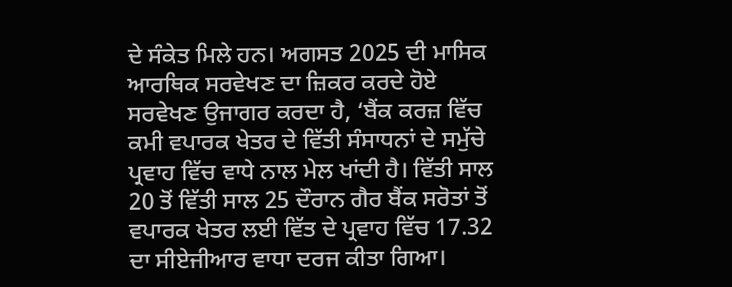ਦੇ ਸੰਕੇਤ ਮਿਲੇ ਹਨ। ਅਗਸਤ 2025 ਦੀ ਮਾਸਿਕ ਆਰਥਿਕ ਸਰਵੇਖਣ ਦਾ ਜ਼ਿਕਰ ਕਰਦੇ ਹੋਏ ਸਰਵੇਖਣ ਉਜਾਗਰ ਕਰਦਾ ਹੈ, ‘ਬੈਂਕ ਕਰਜ਼ ਵਿੱਚ ਕਮੀ ਵਪਾਰਕ ਖੇਤਰ ਦੇ ਵਿੱਤੀ ਸੰਸਾਧਨਾਂ ਦੇ ਸਮੁੱਚੇ ਪ੍ਰਵਾਹ ਵਿੱਚ ਵਾਧੇ ਨਾਲ ਮੇਲ ਖਾਂਦੀ ਹੈ। ਵਿੱਤੀ ਸਾਲ 20 ਤੋਂ ਵਿੱਤੀ ਸਾਲ 25 ਦੌਰਾਨ ਗੈਰ ਬੈਂਕ ਸਰੋਤਾਂ ਤੋਂ ਵਪਾਰਕ ਖੇਤਰ ਲਈ ਵਿੱਤ ਦੇ ਪ੍ਰਵਾਹ ਵਿੱਚ 17.32 ਦਾ ਸੀਏਜੀਆਰ ਵਾਧਾ ਦਰਜ ਕੀਤਾ ਗਿਆ।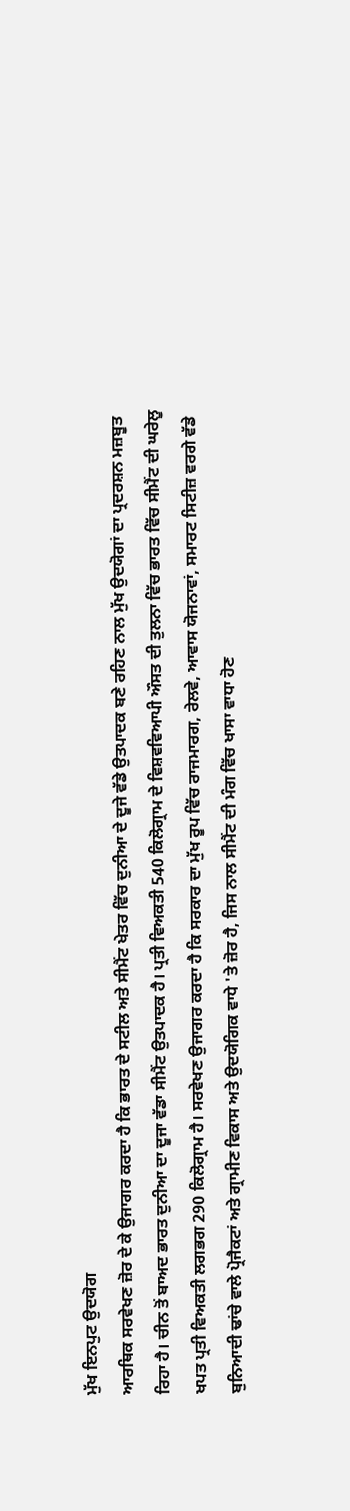ਮੁੱਖ ਇਨਪੁਟ ਉਦਯੋਗ
ਆਰਥਿਕ ਸਰਵੇਖਣ ਜ਼ੋਰ ਦੇ ਕੇ ਉਜਾਗਰ ਕਰਦਾ ਹੈ ਕਿ ਭਾਰਤ ਦੇ ਸਟੀਲ ਅਤੇ ਸੀਮੈਂਟ ਖੇਤਰ ਵਿੱਚ ਦੁਨੀਆ ਦੇ ਦੂਜੇ ਵੱਡੇ ਉਤਪਾਦਕ ਬਣੇ ਰਹਿਣ ਨਾਲ ਮੁੱਖ ਉਦਯੋਗਾਂ ਦਾ ਪ੍ਰਦਰਸ਼ਨ ਮਜ਼ਬੂਤ ਰਿਹਾ ਹੈ। ਚੀਨ ਤੋਂ ਬਾਅਦ ਭਾਰਤ ਦੁਨੀਆ ਦਾ ਦੂਜਾ ਵੱਡਾ ਸੀਮੈਂਟ ਉਤਪਾਦਕ ਹੈ। ਪ੍ਰਤੀ ਵਿਅਕਤੀ 540 ਕਿਲੋਗ੍ਰਾਮ ਦੇ ਵਿਸ਼ਵਵਿਆਪੀ ਔਸਤ ਦੀ ਤੁਲਨਾ ਵਿੱਚ ਭਾਰਤ ਵਿੱਚ ਸੀਮੈਂਟ ਦੀ ਘਰੇਲੂ ਖਪਤ ਪ੍ਰਤੀ ਵਿਅਕਤੀ ਲਗਭਗ 290 ਕਿਲੋਗ੍ਰਾਮ ਹੈ। ਸਰਵੇਖਣ ਉਜਾਗਰ ਕਰਦਾ ਹੈ ਕਿ ਸਰਕਾਰ ਦਾ ਮੁੱਖ ਰੂਪ ਵਿੱਚ ਰਾਜਮਾਰਗ, ਰੇਲਵੇ, ਆਵਾਸ ਯੋਜਨਾਵਾਂ, ਸਮਾਰਟ ਸਿਟੀਜ਼ ਵਰਗੇ ਵੱਡੇ ਬੁਨਿਆਦੀ ਢਾਂਚੇ ਵਾਲੇ ਪ੍ਰੋਜੈਕਟਾਂ ਅਤੇ ਗ੍ਰਾਮੀਣ ਵਿਕਾਸ ਅਤੇ ਉਦਯੋਗਿਕ ਵਾਧੇ 'ਤੇ ਜ਼ੋਰ ਹੈ, ਜਿਸ ਨਾਲ ਸੀਮੈਂਟ ਦੀ ਮੰਗ ਵਿੱਚ ਖਾਸਾ ਵਾਧਾ ਹੋਣ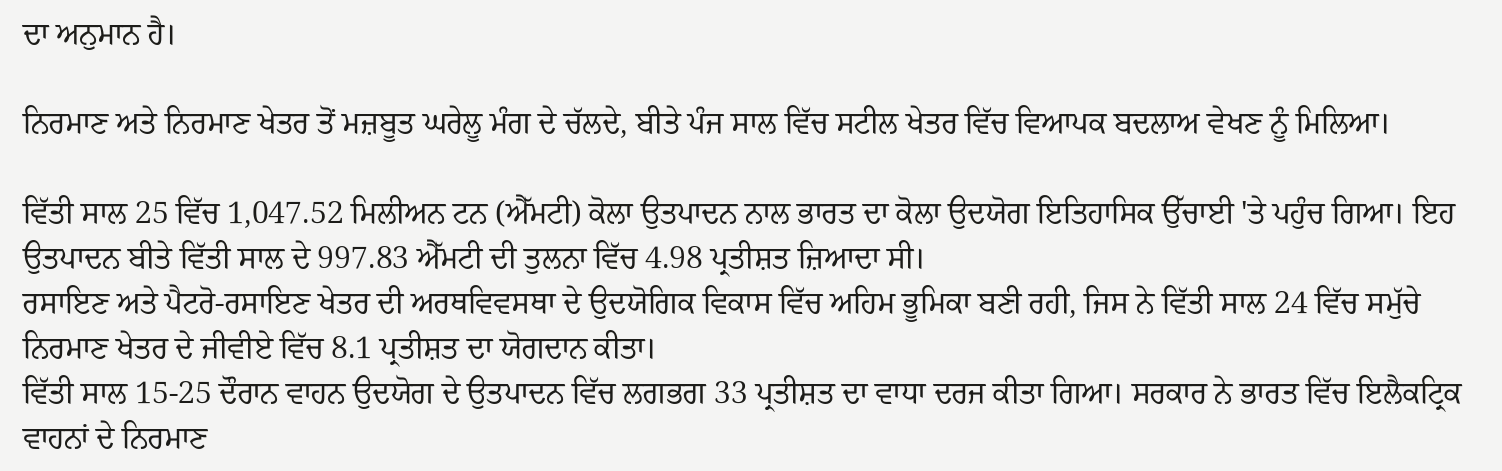ਦਾ ਅਨੁਮਾਨ ਹੈ।

ਨਿਰਮਾਣ ਅਤੇ ਨਿਰਮਾਣ ਖੇਤਰ ਤੋਂ ਮਜ਼ਬੂਤ ਘਰੇਲੂ ਮੰਗ ਦੇ ਚੱਲਦੇ, ਬੀਤੇ ਪੰਜ ਸਾਲ ਵਿੱਚ ਸਟੀਲ ਖੇਤਰ ਵਿੱਚ ਵਿਆਪਕ ਬਦਲਾਅ ਵੇਖਣ ਨੂੰ ਮਿਲਿਆ।

ਵਿੱਤੀ ਸਾਲ 25 ਵਿੱਚ 1,047.52 ਮਿਲੀਅਨ ਟਨ (ਐੱਮਟੀ) ਕੋਲਾ ਉਤਪਾਦਨ ਨਾਲ ਭਾਰਤ ਦਾ ਕੋਲਾ ਉਦਯੋਗ ਇਤਿਹਾਸਿਕ ਉੱਚਾਈ 'ਤੇ ਪਹੁੰਚ ਗਿਆ। ਇਹ ਉਤਪਾਦਨ ਬੀਤੇ ਵਿੱਤੀ ਸਾਲ ਦੇ 997.83 ਐੱਮਟੀ ਦੀ ਤੁਲਨਾ ਵਿੱਚ 4.98 ਪ੍ਰਤੀਸ਼ਤ ਜ਼ਿਆਦਾ ਸੀ।
ਰਸਾਇਣ ਅਤੇ ਪੈਟਰੋ-ਰਸਾਇਣ ਖੇਤਰ ਦੀ ਅਰਥਵਿਵਸਥਾ ਦੇ ਉਦਯੋਗਿਕ ਵਿਕਾਸ ਵਿੱਚ ਅਹਿਮ ਭੂਮਿਕਾ ਬਣੀ ਰਹੀ, ਜਿਸ ਨੇ ਵਿੱਤੀ ਸਾਲ 24 ਵਿੱਚ ਸਮੁੱਚੇ ਨਿਰਮਾਣ ਖੇਤਰ ਦੇ ਜੀਵੀਏ ਵਿੱਚ 8.1 ਪ੍ਰਤੀਸ਼ਤ ਦਾ ਯੋਗਦਾਨ ਕੀਤਾ।
ਵਿੱਤੀ ਸਾਲ 15-25 ਦੌਰਾਨ ਵਾਹਨ ਉਦਯੋਗ ਦੇ ਉਤਪਾਦਨ ਵਿੱਚ ਲਗਭਗ 33 ਪ੍ਰਤੀਸ਼ਤ ਦਾ ਵਾਧਾ ਦਰਜ ਕੀਤਾ ਗਿਆ। ਸਰਕਾਰ ਨੇ ਭਾਰਤ ਵਿੱਚ ਇਲੈਕਟ੍ਰਿਕ ਵਾਹਨਾਂ ਦੇ ਨਿਰਮਾਣ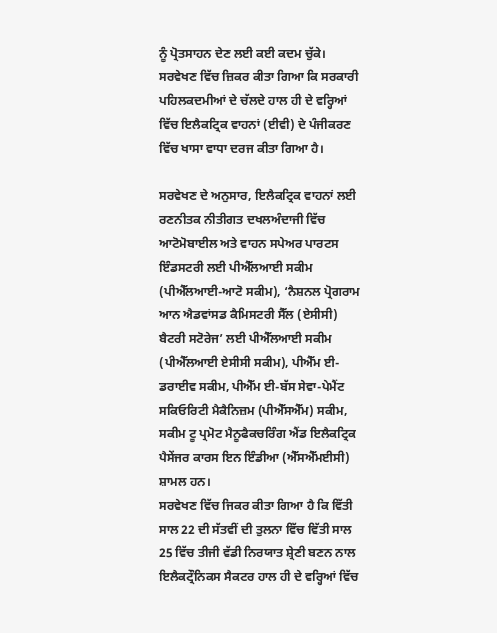ਨੂੰ ਪ੍ਰੋਤਸਾਹਨ ਦੇਣ ਲਈ ਕਈ ਕਦਮ ਚੁੱਕੇ। ਸਰਵੇਖਣ ਵਿੱਚ ਜ਼ਿਕਰ ਕੀਤਾ ਗਿਆ ਕਿ ਸਰਕਾਰੀ ਪਹਿਲਕਦਮੀਆਂ ਦੇ ਚੱਲਦੇ ਹਾਲ ਹੀ ਦੇ ਵਰ੍ਹਿਆਂ ਵਿੱਚ ਇਲੈਕਟ੍ਰਿਕ ਵਾਹਨਾਂ (ਈਵੀ) ਦੇ ਪੰਜੀਕਰਣ ਵਿੱਚ ਖਾਸਾ ਵਾਧਾ ਦਰਜ ਕੀਤਾ ਗਿਆ ਹੈ।

ਸਰਵੇਖਣ ਦੇ ਅਨੁਸਾਰ, ਇਲੈਕਟ੍ਰਿਕ ਵਾਹਨਾਂ ਲਈ ਰਣਨੀਤਕ ਨੀਤੀਗਤ ਦਖਲਅੰਦਾਜੀ ਵਿੱਚ ਆਟੋਮੋਬਾਈਲ ਅਤੇ ਵਾਹਨ ਸਪੇਅਰ ਪਾਰਟਸ ਇੰਡਸਟਰੀ ਲਈ ਪੀਐੱਲਆਈ ਸਕੀਮ (ਪੀਐੱਲਆਈ-ਆਟੋ ਸਕੀਮ), ‘ਨੈਸ਼ਨਲ ਪ੍ਰੋਗਰਾਮ ਆਨ ਐਡਵਾਂਸਡ ਕੈਮਿਸਟਰੀ ਸੈੱਲ (ਏਸੀਸੀ) ਬੈਟਰੀ ਸਟੋਰੇਜ’ ਲਈ ਪੀਐੱਲਆਈ ਸਕੀਮ (ਪੀਐੱਲਆਈ ਏਸੀਸੀ ਸਕੀਮ), ਪੀਐੱਮ ਈ-ਡਰਾਈਵ ਸਕੀਮ, ਪੀਐੱਮ ਈ-ਬੱਸ ਸੇਵਾ-ਪੇਮੈਂਟ ਸਕਿਓਰਿਟੀ ਮੈਕੈਨਿਜ਼ਮ (ਪੀਐੱਸਐੱਮ) ਸਕੀਮ, ਸਕੀਮ ਟੂ ਪ੍ਰਮੋਟ ਮੈਨੂਫੈਕਚਰਿੰਗ ਐਂਡ ਇਲੈਕਟ੍ਰਿਕ ਪੈਸੇਂਜਰ ਕਾਰਸ ਇਨ ਇੰਡੀਆ (ਐੱਸਐੱਮਈਸੀ) ਸ਼ਾਮਲ ਹਨ।
ਸਰਵੇਖਣ ਵਿੱਚ ਜਿਕਰ ਕੀਤਾ ਗਿਆ ਹੈ ਕਿ ਵਿੱਤੀ ਸਾਲ 22 ਦੀ ਸੱਤਵੀਂ ਦੀ ਤੁਲਨਾ ਵਿੱਚ ਵਿੱਤੀ ਸਾਲ 25 ਵਿੱਚ ਤੀਜੀ ਵੱਡੀ ਨਿਰਯਾਤ ਸ਼੍ਰੇਣੀ ਬਣਨ ਨਾਲ ਇਲੈਕਟ੍ਰੌਨਿਕਸ ਸੈਕਟਰ ਹਾਲ ਹੀ ਦੇ ਵਰ੍ਹਿਆਂ ਵਿੱਚ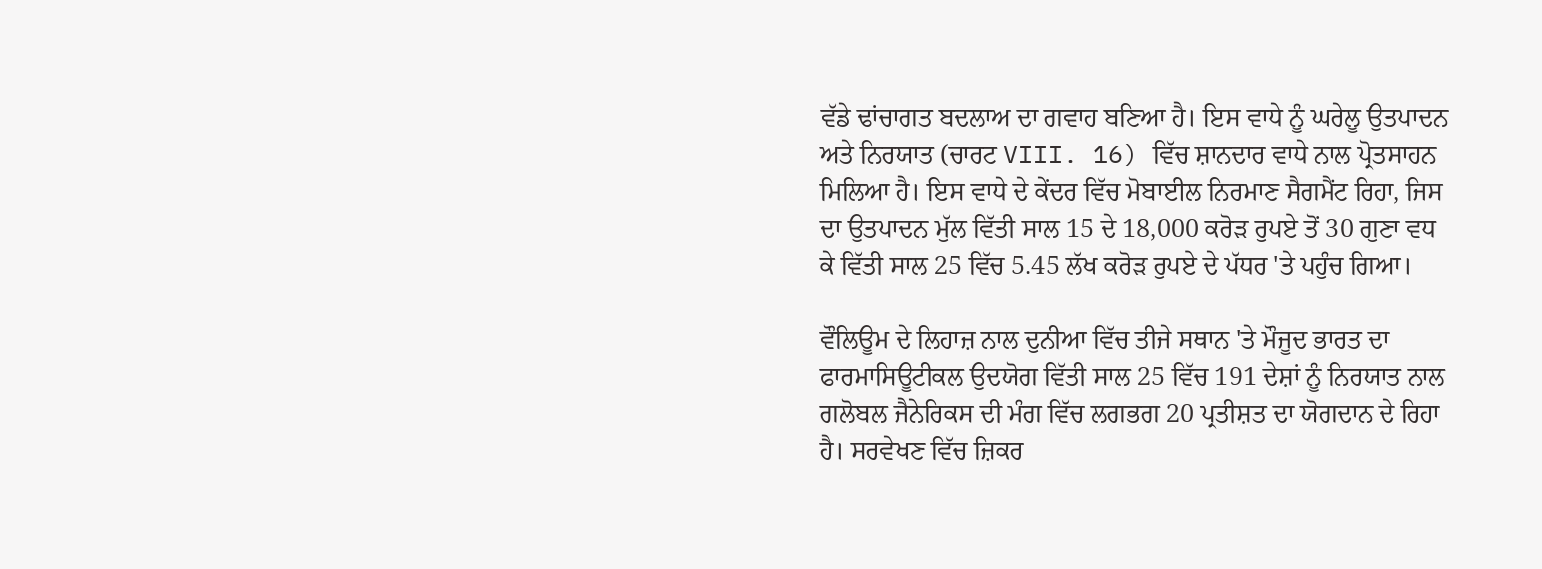ਵੱਡੇ ਢਾਂਚਾਗਤ ਬਦਲਾਅ ਦਾ ਗਵਾਹ ਬਣਿਆ ਹੈ। ਇਸ ਵਾਧੇ ਨੂੰ ਘਰੇਲੂ ਉਤਪਾਦਨ ਅਤੇ ਨਿਰਯਾਤ (ਚਾਰਟ VIII. 16) ਵਿੱਚ ਸ਼ਾਨਦਾਰ ਵਾਧੇ ਨਾਲ ਪ੍ਰੋਤਸਾਹਨ ਮਿਲਿਆ ਹੈ। ਇਸ ਵਾਧੇ ਦੇ ਕੇਂਦਰ ਵਿੱਚ ਮੋਬਾਈਲ ਨਿਰਮਾਣ ਸੈਗਮੈਂਟ ਰਿਹਾ, ਜਿਸ ਦਾ ਉਤਪਾਦਨ ਮੁੱਲ ਵਿੱਤੀ ਸਾਲ 15 ਦੇ 18,000 ਕਰੋੜ ਰੁਪਏ ਤੋਂ 30 ਗੁਣਾ ਵਧ ਕੇ ਵਿੱਤੀ ਸਾਲ 25 ਵਿੱਚ 5.45 ਲੱਖ ਕਰੋੜ ਰੁਪਏ ਦੇ ਪੱਧਰ 'ਤੇ ਪਹੁੰਚ ਗਿਆ।

ਵੌਲਿਊਮ ਦੇ ਲਿਹਾਜ਼ ਨਾਲ ਦੁਨੀਆ ਵਿੱਚ ਤੀਜੇ ਸਥਾਨ 'ਤੇ ਮੌਜੂਦ ਭਾਰਤ ਦਾ ਫਾਰਮਾਸਿਊਟੀਕਲ ਉਦਯੋਗ ਵਿੱਤੀ ਸਾਲ 25 ਵਿੱਚ 191 ਦੇਸ਼ਾਂ ਨੂੰ ਨਿਰਯਾਤ ਨਾਲ ਗਲੋਬਲ ਜੈਨੇਰਿਕਸ ਦੀ ਮੰਗ ਵਿੱਚ ਲਗਭਗ 20 ਪ੍ਰਤੀਸ਼ਤ ਦਾ ਯੋਗਦਾਨ ਦੇ ਰਿਹਾ ਹੈ। ਸਰਵੇਖਣ ਵਿੱਚ ਜ਼ਿਕਰ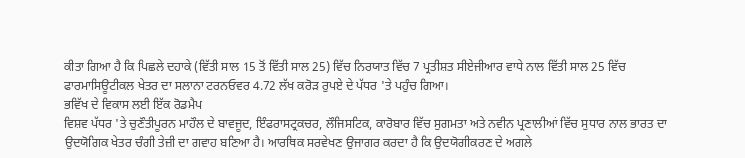ਕੀਤਾ ਗਿਆ ਹੈ ਕਿ ਪਿਛਲੇ ਦਹਾਕੇ (ਵਿੱਤੀ ਸਾਲ 15 ਤੋਂ ਵਿੱਤੀ ਸਾਲ 25) ਵਿੱਚ ਨਿਰਯਾਤ ਵਿੱਚ 7 ਪ੍ਰਤੀਸ਼ਤ ਸੀਏਜੀਆਰ ਵਾਧੇ ਨਾਲ ਵਿੱਤੀ ਸਾਲ 25 ਵਿੱਚ ਫਾਰਮਾਸਿਊਟੀਕਲ ਖੇਤਰ ਦਾ ਸਲਾਨਾ ਟਰਨਓਵਰ 4.72 ਲੱਖ ਕਰੋੜ ਰੁਪਏ ਦੇ ਪੱਧਰ 'ਤੇ ਪਹੁੰਚ ਗਿਆ।
ਭਵਿੱਖ ਦੇ ਵਿਕਾਸ ਲਈ ਇੱਕ ਰੋਡਮੈਪ
ਵਿਸ਼ਵ ਪੱਧਰ 'ਤੇ ਚੁਣੌਤੀਪੂਰਨ ਮਾਹੌਲ ਦੇ ਬਾਵਜੂਦ, ਇੰਫਰਾਸਟ੍ਰਕਚਰ, ਲੌਜਿਸਟਿਕ, ਕਾਰੋਬਾਰ ਵਿੱਚ ਸੁਗਮਤਾ ਅਤੇ ਨਵੀਨ ਪ੍ਰਣਾਲੀਆਂ ਵਿੱਚ ਸੁਧਾਰ ਨਾਲ ਭਾਰਤ ਦਾ ਉਦਯੋਗਿਕ ਖੇਤਰ ਚੰਗੀ ਤੇਜ਼ੀ ਦਾ ਗਵਾਹ ਬਣਿਆ ਹੈ। ਆਰਥਿਕ ਸਰਵੇਖਣ ਉਜਾਗਰ ਕਰਦਾ ਹੈ ਕਿ ਉਦਯੋਗੀਕਰਣ ਦੇ ਅਗਲੇ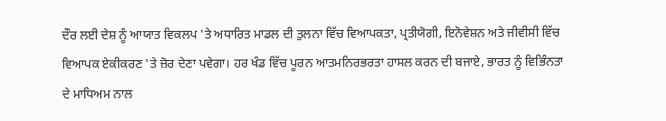ਦੌਰ ਲਈ ਦੇਸ਼ ਨੂੰ ਆਯਾਤ ਵਿਕਲਪ 'ਤੇ ਅਧਾਰਿਤ ਮਾਡਲ ਦੀ ਤੁਲਨਾ ਵਿੱਚ ਵਿਆਪਕਤਾ, ਪ੍ਰਤੀਯੋਗੀ, ਇਨੋਵੇਸ਼ਨ ਅਤੇ ਜੀਵੀਸੀ ਵਿੱਚ ਵਿਆਪਕ ਏਕੀਕਰਣ 'ਤੇ ਜ਼ੋਰ ਦੇਣਾ ਪਵੇਗਾ। ਹਰ ਖੰਡ ਵਿੱਚ ਪੂਰਨ ਆਤਮਨਿਰਭਰਤਾ ਹਾਸਲ ਕਰਨ ਦੀ ਬਜਾਏ, ਭਾਰਤ ਨੂੰ ਵਿਭਿੰਨਤਾ ਦੇ ਮਾਧਿਅਮ ਨਾਲ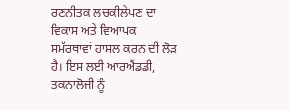ਰਣਨੀਤਕ ਲਚਕੀਲੇਪਣ ਦਾ ਵਿਕਾਸ ਅਤੇ ਵਿਆਪਕ ਸਮੱਰਥਾਵਾਂ ਹਾਸਲ ਕਰਨ ਦੀ ਲੋੜ ਹੈ। ਇਸ ਲਈ ਆਰਐਂਡਡੀ, ਤਕਨਾਲੋਜੀ ਨੂੰ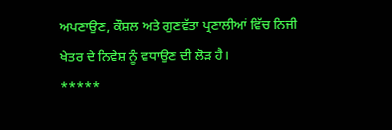ਅਪਣਾਉਣ, ਕੌਸ਼ਲ ਅਤੇ ਗੁਣਵੱਤਾ ਪ੍ਰਣਾਲੀਆਂ ਵਿੱਚ ਨਿਜੀ ਖੇਤਰ ਦੇ ਨਿਵੇਸ਼ ਨੂੰ ਵਧਾਉਣ ਦੀ ਲੋੜ ਹੈ।
*****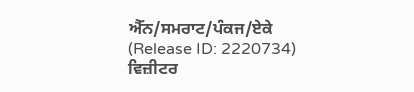ਐੱਨ/ਸਮਰਾਟ/ਪੰਕਜ/ਏਕੇ
(Release ID: 2220734)
ਵਿਜ਼ੀਟਰ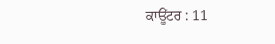ਕਾਊਂਟਰ : 11